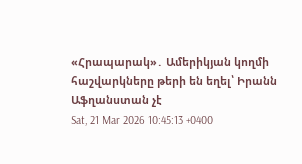«Հրապարակ»․ Ամերիկյան կողմի հաշվարկները թերի են եղել՝ Իրանն Աֆղանստան չէ
Sat, 21 Mar 2026 10:45:13 +0400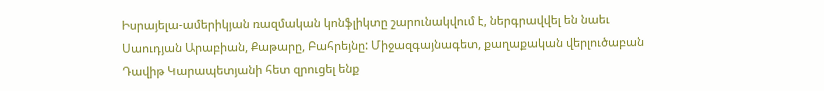Իսրայելա-ամերիկյան ռազմական կոնֆլիկտը շարունակվում է, ներգրավվել են նաեւ Սաուդյան Արաբիան, Քաթարը, Բահրեյնը: Միջազգայնագետ, քաղաքական վերլուծաբան Դավիթ Կարապետյանի հետ զրուցել ենք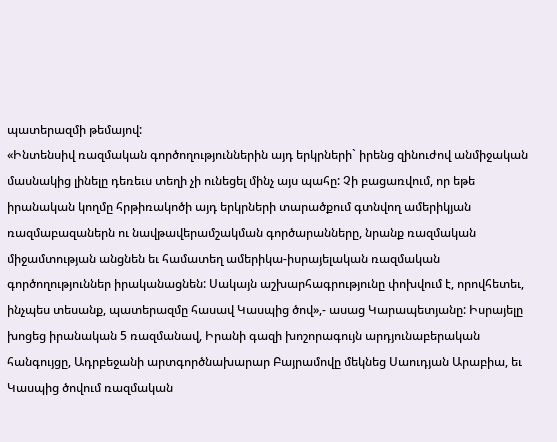պատերազմի թեմայով:
«Ինտենսիվ ռազմական գործողություններին այդ երկրների` իրենց զինուժով անմիջական մասնակից լինելը դեռեւս տեղի չի ունեցել մինչ այս պահը: Չի բացառվում, որ եթե իրանական կողմը հրթիռակոծի այդ երկրների տարածքում գտնվող ամերիկյան ռազմաբազաներն ու նավթավերամշակման գործարանները, նրանք ռազմական միջամտության անցնեն եւ համատեղ ամերիկա-իսրայելական ռազմական գործողություններ իրականացնեն: Սակայն աշխարհագրությունը փոխվում է, որովհետեւ, ինչպես տեսանք, պատերազմը հասավ Կասպից ծով»,- ասաց Կարապետյանը: Իսրայելը խոցեց իրանական 5 ռազմանավ, Իրանի գազի խոշորագույն արդյունաբերական հանգույցը, Ադրբեջանի արտգործնախարար Բայրամովը մեկնեց Սաուդյան Արաբիա, եւ Կասպից ծովում ռազմական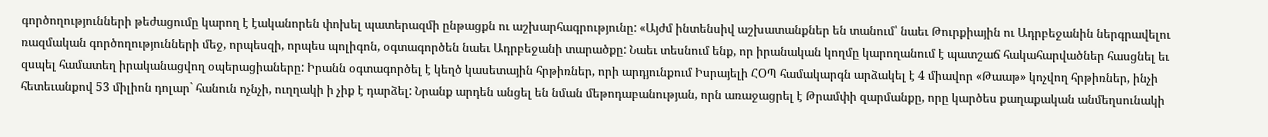գործողությունների թեժացումը կարող է էականորեն փոխել պատերազմի ընթացքն ու աշխարհագրությունը: «Այժմ ինտենսիվ աշխատանքներ են տանում՝ նաեւ Թուրքիային ու Ադրբեջանին ներգրավելու ռազմական գործողությունների մեջ, որպեսզի, որպես պոլիգոն, օգտագործեն նաեւ Ադրբեջանի տարածքը: Նաեւ տեսնում ենք, որ իրանական կողմը կարողանում է պատշաճ հակահարվածներ հասցնել եւ զսպել համատեղ իրականացվող օպերացիաները: Իրանն օգտագործել է կեղծ կասետային հրթիռներ, որի արդյունքում Իսրայելի ՀՕՊ համակարգն արձակել է 4 միավոր «Թաաթ» կոչվող հրթիռներ, ինչի հետեւանքով 53 միլիոն դոլար` հանուն ոչնչի, ուղղակի ի չիք է դարձել: Նրանք արդեն անցել են նման մեթոդաբանության, որն առաջացրել է Թրամփի զարմանքը, որը կարծես քաղաքական անմեղսունակի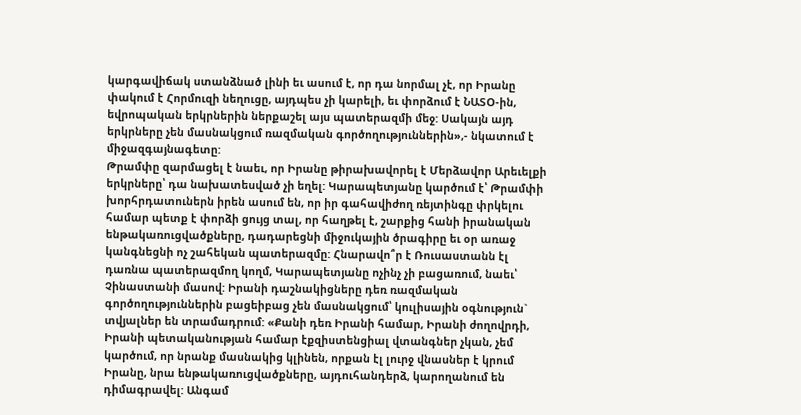կարգավիճակ ստանձնած լինի եւ ասում է, որ դա նորմալ չէ, որ Իրանը փակում է Հորմուզի նեղուցը, այդպես չի կարելի, եւ փորձում է ՆԱՏՕ-ին, եվրոպական երկրներին ներքաշել այս պատերազմի մեջ: Սակայն այդ երկրները չեն մասնակցում ռազմական գործողություններին»,- նկատում է միջազգայնագետը:
Թրամփը զարմացել է նաեւ, որ Իրանը թիրախավորել է Մերձավոր Արեւելքի երկրները՝ դա նախատեսված չի եղել: Կարապետյանը կարծում է՝ Թրամփի խորհրդատուներն իրեն ասում են, որ իր գահավիժող ռեյտինգը փրկելու համար պետք է փորձի ցույց տալ, որ հաղթել է, շարքից հանի իրանական ենթակառուցվածքները, դադարեցնի միջուկային ծրագիրը եւ օր առաջ կանգնեցնի ոչ շահեկան պատերազմը: Հնարավո՞ր է Ռուսաստանն էլ դառնա պատերազմող կողմ, Կարապետյանը ոչինչ չի բացառում, նաեւ՝ Չինաստանի մասով: Իրանի դաշնակիցները դեռ ռազմական գործողություններին բացեիբաց չեն մասնակցում՝ կուլիսային օգնություն` տվյալներ են տրամադրում: «Քանի դեռ Իրանի համար, Իրանի ժողովրդի, Իրանի պետականության համար էքզիստենցիալ վտանգներ չկան, չեմ կարծում, որ նրանք մասնակից կլինեն, որքան էլ լուրջ վնասներ է կրում Իրանը, նրա ենթակառուցվածքները, այդուհանդերձ, կարողանում են դիմագրավել: Անգամ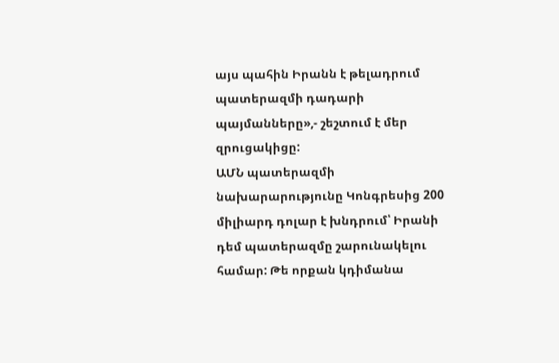այս պահին Իրանն է թելադրում պատերազմի դադարի պայմանները»,- շեշտում է մեր զրուցակիցը:
ԱՄՆ պատերազմի նախարարությունը Կոնգրեսից 200 միլիարդ դոլար է խնդրում՝ Իրանի դեմ պատերազմը շարունակելու համար: Թե որքան կդիմանա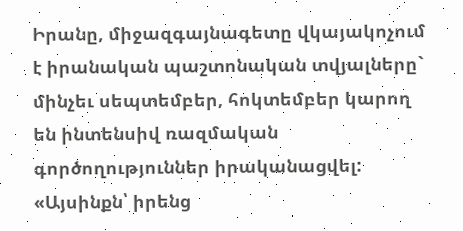Իրանը, միջազգայնագետը վկայակոչում է իրանական պաշտոնական տվյալները` մինչեւ սեպտեմբեր, հոկտեմբեր կարող են ինտենսիվ ռազմական գործողություններ իրականացվել: «Այսինքն՝ իրենց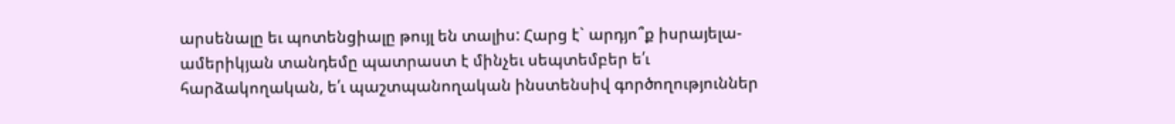արսենալը եւ պոտենցիալը թույլ են տալիս: Հարց է` արդյո՞ք իսրայելա-ամերիկյան տանդեմը պատրաստ է մինչեւ սեպտեմբեր ե՛ւ հարձակողական, ե՛ւ պաշտպանողական ինստենսիվ գործողություններ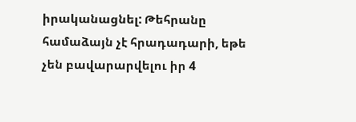իրականացնել: Թեհրանը համաձայն չէ հրադադարի, եթե չեն բավարարվելու իր 4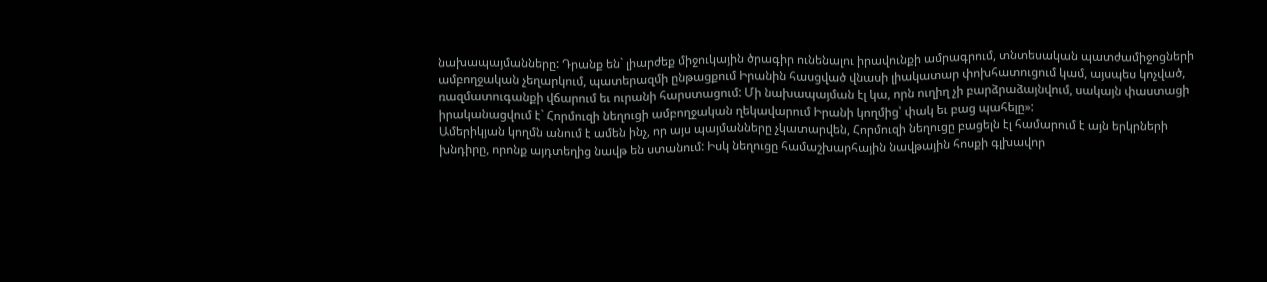նախապայմանները: Դրանք են` լիարժեք միջուկային ծրագիր ունենալու իրավունքի ամրագրում, տնտեսական պատժամիջոցների ամբողջական չեղարկում, պատերազմի ընթացքում Իրանին հասցված վնասի լիակատար փոխհատուցում կամ, այսպես կոչված, ռազմատուգանքի վճարում եւ ուրանի հարստացում: Մի նախապայման էլ կա, որն ուղիղ չի բարձրաձայնվում, սակայն փաստացի իրականացվում է` Հորմուզի նեղուցի ամբողջական ղեկավարում Իրանի կողմից՝ փակ եւ բաց պահելը»:
Ամերիկյան կողմն անում է ամեն ինչ, որ այս պայմանները չկատարվեն, Հորմուզի նեղուցը բացելն էլ համարում է այն երկրների խնդիրը, որոնք այդտեղից նավթ են ստանում: Իսկ նեղուցը համաշխարհային նավթային հոսքի գլխավոր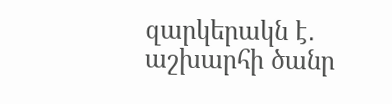զարկերակն է․ աշխարհի ծանր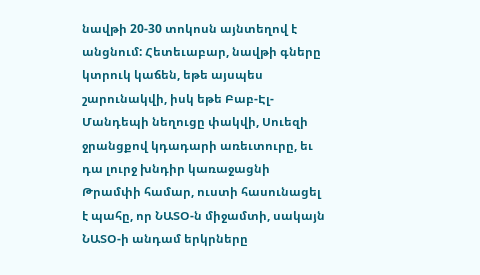նավթի 20-30 տոկոսն այնտեղով է անցնում: Հետեւաբար, նավթի գները կտրուկ կաճեն, եթե այսպես շարունակվի, իսկ եթե Բաբ-Էլ-Մանդեպի նեղուցը փակվի, Սուեզի ջրանցքով կդադարի առեւտուրը, եւ դա լուրջ խնդիր կառաջացնի Թրամփի համար, ուստի հասունացել է պահը, որ ՆԱՏՕ-ն միջամտի, սակայն ՆԱՏՕ-ի անդամ երկրները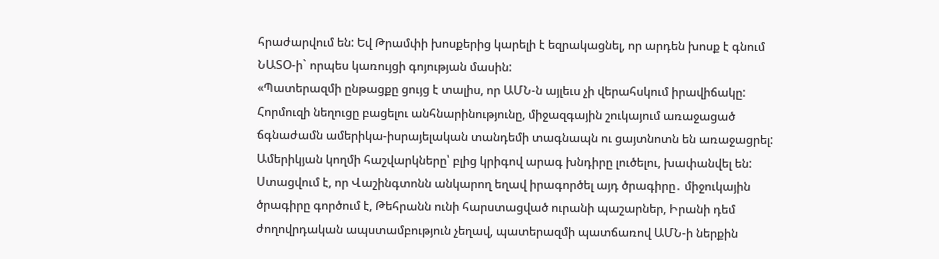հրաժարվում են: Եվ Թրամփի խոսքերից կարելի է եզրակացնել, որ արդեն խոսք է գնում ՆԱՏՕ-ի` որպես կառույցի գոյության մասին:
«Պատերազմի ընթացքը ցույց է տալիս, որ ԱՄՆ-ն այլեւս չի վերահսկում իրավիճակը: Հորմուզի նեղուցը բացելու անհնարինությունը, միջազգային շուկայում առաջացած ճգնաժամն ամերիկա-իսրայելական տանդեմի տագնապն ու ցայտնոտն են առաջացրել: Ամերիկյան կողմի հաշվարկները՝ բլից կրիգով արագ խնդիրը լուծելու, խափանվել են: Ստացվում է, որ Վաշինգտոնն անկարող եղավ իրագործել այդ ծրագիրը․ միջուկային ծրագիրը գործում է, Թեհրանն ունի հարստացված ուրանի պաշարներ, Իրանի դեմ ժողովրդական ապստամբություն չեղավ, պատերազմի պատճառով ԱՄՆ-ի ներքին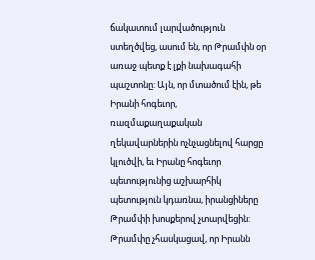ճակատում լարվածություն ստեղծվեց, ասում են, որ Թրամփն օր առաջ պետք է լքի նախագահի պաշտոնը: Այն, որ մտածում էին, թե Իրանի հոգեւոր, ռազմաքաղաքական ղեկավարներին ոչնչացնելով հարցը կլուծվի, եւ Իրանը հոգեւոր պետությունից աշխարհիկ պետություն կդառնա, իրանցիները Թրամփի խոսքերով չտարվեցին: Թրամփը չհասկացավ, որ Իրանն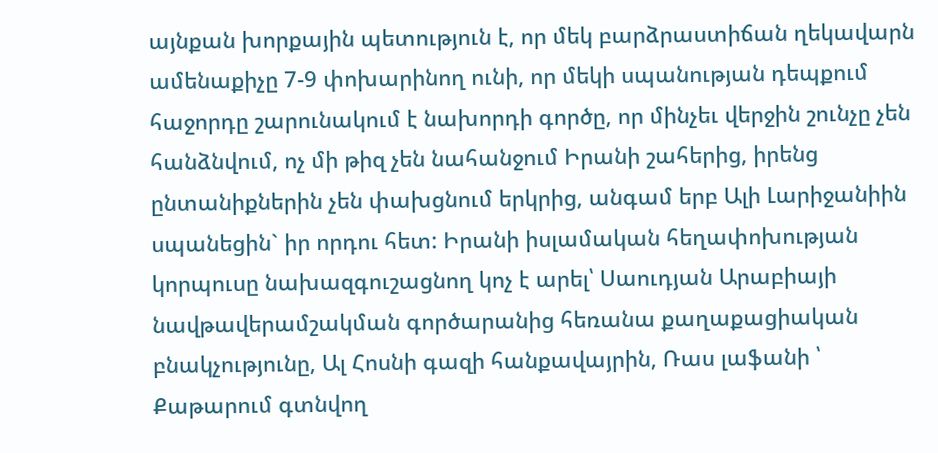այնքան խորքային պետություն է, որ մեկ բարձրաստիճան ղեկավարն ամենաքիչը 7-9 փոխարինող ունի, որ մեկի սպանության դեպքում հաջորդը շարունակում է նախորդի գործը, որ մինչեւ վերջին շունչը չեն հանձնվում, ոչ մի թիզ չեն նահանջում Իրանի շահերից, իրենց ընտանիքներին չեն փախցնում երկրից, անգամ երբ Ալի Լարիջանիին սպանեցին` իր որդու հետ: Իրանի իսլամական հեղափոխության կորպուսը նախազգուշացնող կոչ է արել՝ Սաուդյան Արաբիայի նավթավերամշակման գործարանից հեռանա քաղաքացիական բնակչությունը, Ալ Հոսնի գազի հանքավայրին, Ռաս լաֆանի ՝ Քաթարում գտնվող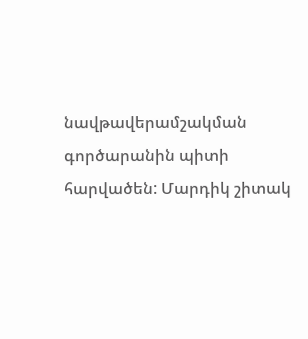նավթավերամշակման գործարանին պիտի հարվածեն: Մարդիկ շիտակ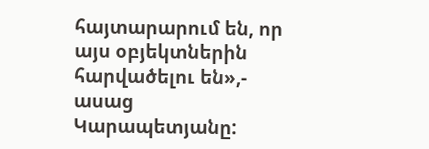հայտարարում են, որ այս օբյեկտներին հարվածելու են»,- ասաց Կարապետյանը: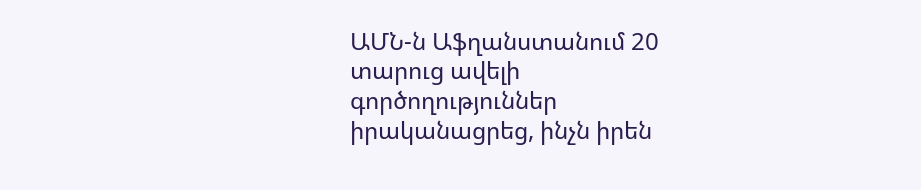ԱՄՆ-ն Աֆղանստանում 20 տարուց ավելի գործողություններ իրականացրեց, ինչն իրեն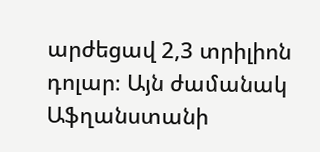արժեցավ 2,3 տրիլիոն դոլար։ Այն ժամանակ Աֆղանստանի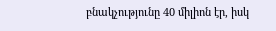բնակչությունը 40 միլիոն էր, իսկ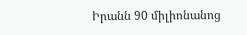Իրանն 90 միլիոնանոց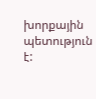խորքային պետություն է: